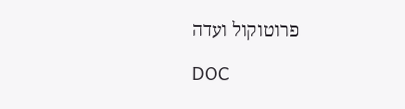פרוטוקול ועדה

DOC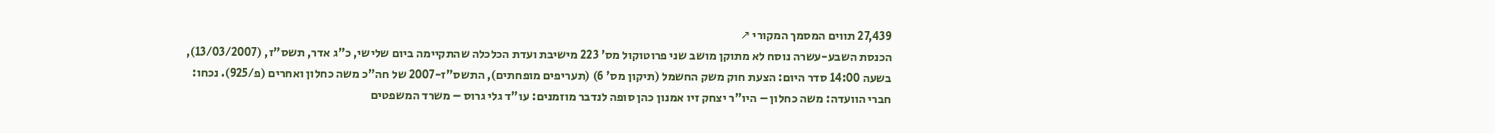27,439 תווים המסמך המקורי ↗
הכנסת השבע-עשרה נוסח לא מתוקן מושב שני פרוטוקול מס' 223 מישיבת ועדת הכלכלה שהתקיימה ביום שלישי, כ"ג אדר, תשס"ז, (13/03/2007), בשעה 14:00 סדר היום: הצעת חוק משק החשמל (תיקון מס' 6) (תעריפים מופחתים), התשס"ז-2007 של חה"כ משה כחלון ואחרים (פ/925). נכחו: חברי הוועדה: משה כחלון – היו"ר יצחק זיו אמנון כהן סופה לנדבר מוזמנים: עו"ד גלי גרוס – משרד המשפטים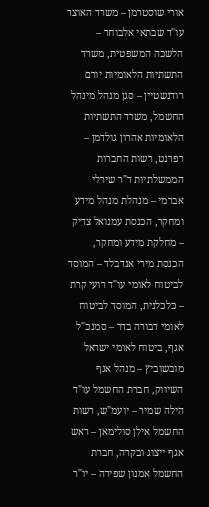אורי שוסטרמן – משרד האוצר עו"ד שבתאי אלבוחר – הלשכה המשפטית, משרד התשתיות הלאומיות יורם רודנשטיין – סגן מנהל מינהל החשמל, משרד התשתיות הלאומיות אהרון גולדמן – רפרנט, רשות החברות הממשלתיות ד"ר שירלי אברמי – מנהלת מנהל מידע ומחקר, הכנסת עמנואל צדיק – מחלקת מידע ומחקר, הכנסת מירי אנדבלד – המוסד לביטוח לאומי עו"ד רועי קרת – כלכלנית, המוסד לביטוח לאומי דבורה בדר – סמנכ"ל אגף, ביטוח לאומי ישראל מובשוביץ – מנהל אגף השיווק, חברת החשמל עו"ד הילה שמיר – יועמ"ש, רשות החשמל אילן סולימאן – ראש אגף ייצוג ובקרה, חברת החשמל אמנון שפירה – יו"ר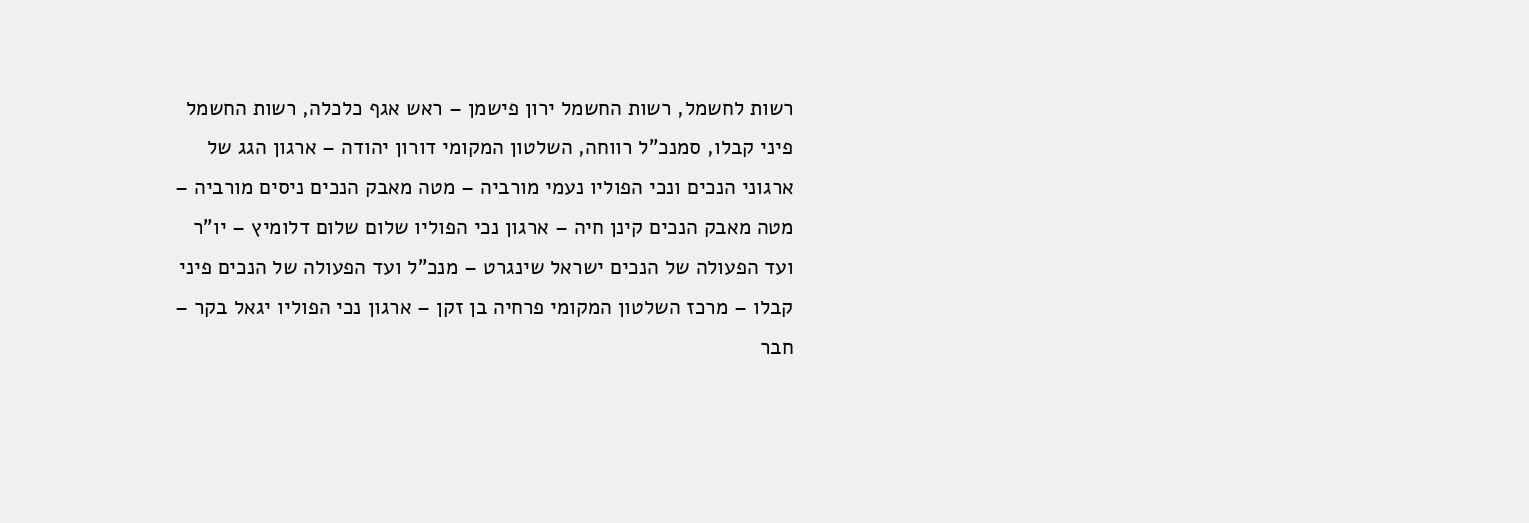רשות לחשמל, רשות החשמל ירון פישמן – ראש אגף כלכלה, רשות החשמל פיני קבלו, סמנכ"ל רווחה, השלטון המקומי דורון יהודה – ארגון הגג של ארגוני הנכים ונכי הפוליו נעמי מורביה – מטה מאבק הנכים ניסים מורביה – מטה מאבק הנכים קינן חיה – ארגון נכי הפוליו שלום שלום דלומיץ – יו"ר ועד הפעולה של הנכים ישראל שינגרט – מנכ"ל ועד הפעולה של הנכים פיני קבלו – מרכז השלטון המקומי פרחיה בן זקן – ארגון נכי הפוליו יגאל בקר – חבר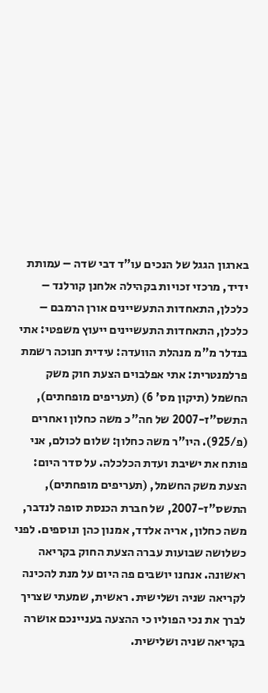בארגון הגגל של הנכים עו"ד דבי שדה – עמותת ידיד, מרכזי זכויות בקהילה אלחנן קורלנד – כלכלן, התאחדות התעשיינים אורן הרמבם – כלכלן, התאחדות התעשיינים ייעוץ משפטי: אתי בנדלר מ"מ מנהלת הוועדה: עידית חנוכה רשמת פרלמנטרית: אתי אפלבוים הצעת חוק משק החשמל (תיקון מס' 6) (תעריפים מופחתים), התשס"ז-2007 של חה"כ משה כחלון ואחרים (פ/925). היו"ר משה כחלון: שלום לכולם, אני פותח את ישיבת ועדת הכלכלה. על סדר היום: הצעת משק החשמל, (תעריפים מופחתים), התשס"ז-2007, של חברת הכנסת סופה לנדבר, משה כחלון, אריה אלדד, אמנון כהן ונוספים. לפני כשלושה שבועות עברה הצעת החוק בקריאה ראשונה. אנחנו יושבים פה היום על מנת להכינה לקריאה שניה ושלישית. ראשית, שמעתי שצריך לברך את נכי הפוליו כי ההצעה בעניינכם אושרה בקריאה שניה ושלישית.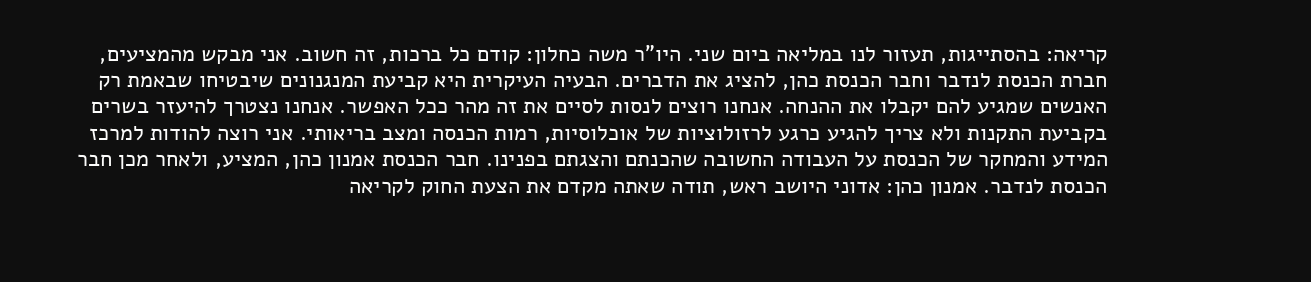קריאה: בהסתייגות, תעזור לנו במליאה ביום שני. היו"ר משה כחלון: קודם כל ברכות, זה חשוב. אני מבקש מהמציעים, חברת הכנסת לנדבר וחבר הכנסת כהן, להציג את הדברים. הבעיה העיקרית היא קביעת המנגנונים שיבטיחו שבאמת רק האנשים שמגיע להם יקבלו את ההנחה. אנחנו רוצים לנסות לסיים את זה מהר ככל האפשר. אנחנו נצטרך להיעזר בשרים בקביעת התקנות ולא צריך להגיע כרגע לרזולוציות של אוכלוסיות, רמות הכנסה ומצב בריאותי. אני רוצה להודות למרכז המידע והמחקר של הכנסת על העבודה החשובה שהכנתם והצגתם בפנינו. חבר הכנסת אמנון כהן, המציע, ולאחר מכן חבר הכנסת לנדבר. אמנון כהן: אדוני היושב ראש, תודה שאתה מקדם את הצעת החוק לקריאה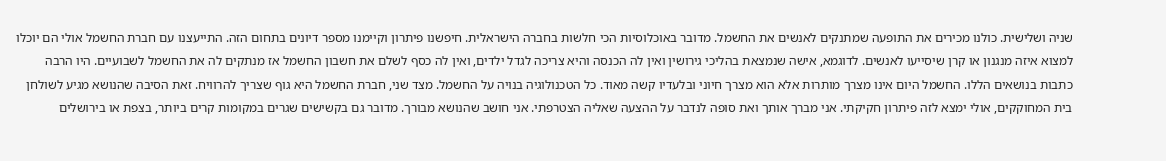שניה ושלישית. כולנו מכירים את התופעה שמתנקים לאנשים את החשמל. מדובר באוכלוסיות הכי חלשות בחברה הישראלית. חיפשנו פיתרון וקיימנו מספר דיונים בתחום הזה. התייעצנו עם חברת החשמל אולי הם יוכלו למצוא איזה מנגנון או קרן שיסייעו לאנשים. לדוגמא, אישה שנמצאת בהליכי גירושין ואין לה הכנסה והיא צריכה לגדל ילדים, ואין לה כסף לשלם את חשבון החשמל אז מנתקים לה את החשמל לשבועיים. היו הרבה כתבות בנושאים הללו. החשמל היום אינו מצרך מותרות אלא הוא מצרך חיוני ובלעדיו קשה מאוד. כל הטכנולוגיה בנויה על החשמל. מצד שני, חברת החשמל היא גוף שצריך להרוויח. זאת הסיבה שהנושא מגיע לשולחן בית המחוקקים, אולי ימצא לזה פיתרון חקיקתי. אני מברך אותך ואת סופה לנדבר על ההצעה שאליה הצטרפתי. אני חושב שהנושא מבורך. מדובר גם בקשישים שגרים במקומות קרים ביותר, בצפת או בירושלים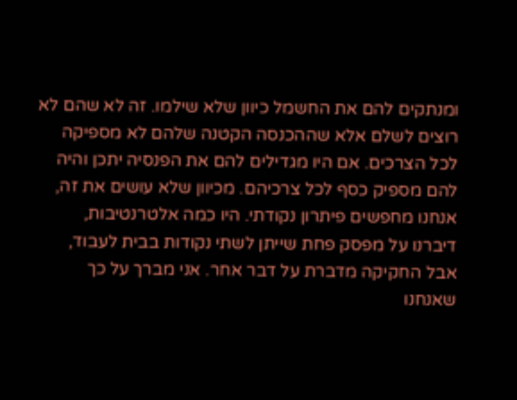ומנתקים להם את החשמל כיוון שלא שילמו. זה לא שהם לא רוצים לשלם אלא שההכנסה הקטנה שלהם לא מספיקה לכל הצרכים. אם היו מגדילים להם את הפנסיה יתכן והיה להם מספיק כסף לכל צרכיהם. מכיוון שלא עושים את זה, אנחנו מחפשים פיתרון נקודתי. היו כמה אלטרנטיבות, דיברנו על מפסק פחת שייתן לשתי נקודות בבית לעבוד, אבל החקיקה מדברת על דבר אחר. אני מברך על כך שאנחנו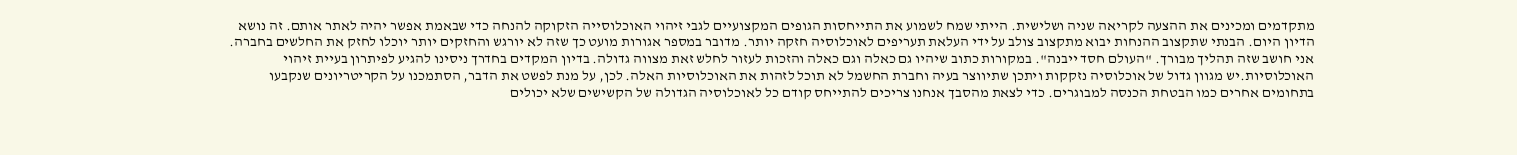מתקדמים ומכינים את ההצעה לקריאה שניה ושלישית. הייתי שמח לשמוע את התייחסות הגופים המקצועיים לגבי זיהוי האוכלוסייה הזקוקה להנחה כדי שבאמת אפשר יהיה לאתר אותם. זה נושא הדיון היום. הבנתי שתקצוב ההנחות יבוא מתקצוב צולב על ידי העלאת תעריפים לאוכלוסיה חזקה יותר. מדובר במספר אגורות מועט כך שזה לא יורגש והחזקים יותר יוכלו לחזק את החלשים בחברה. אני חושב שזה תהליך מבורך. "העולם חסד ייבנה". במקורות כתוב שיהיו גם כאלה וגם כאלה והזכות לעזור לחלש זאת מצווה גדולה. בדיון המקדים בחדרך ניסינו להגיע לפיתרון בעיית זיהוי האוכלוסיות.יש מגוון גדול של אוכלוסיה נזקקות ויתכן שתיווצר בעיה וחברת החשמל לא תוכל לזהות את האוכלוסיות האלה. לכן, על מנת לפשט את הדבר, הסתמכנו על הקריטריונים שנקבעו בתחומים אחרים כמו הבטחת הכנסה למבוגרים. כדי לצאת מהסבך אנחנו צריכים להתייחס קודם כל לאוכלוסיה הגדולה של הקשישים שלא יכולים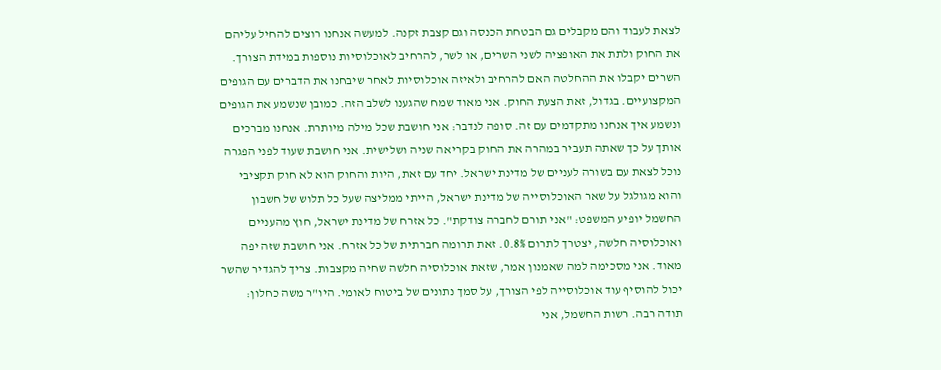לצאת לעבוד והם מקבלים גם הבטחת הכנסה וגם קצבת זקנה. למעשה אנחנו רוצים להחיל עליהם את החוק ולתת את האופציה לשני השרים, או לשר, להרחיב לאוכלוסיות נוספות במידת הצורך. השרים יקבלו את ההחלטה האם להרחיב ולאיזה אוכלוסיות לאחר שיבחנו את הדברים עם הגופים המקצועיים. בגדול, זאת הצעת החוק. אני מאוד שמח שהגענו לשלב הזה. כמובן שנשמע את הגופים ונשמע איך אנחנו מתקדמים עם זה. סופה לנדבר: אני חושבת שכל מילה מיותרת. אנחנו מברכים אותך על כך שאתה תעביר במהרה את החוק בקריאה שניה ושלישית. אני חושבת שעוד לפני הפגרה נוכל לצאת עם בשורה לעניים של מדינת ישראל. יחד עם זאת, היות והחוק הוא לא חוק תקציבי והוא מגולגל על שאר האוכלוסייה של מדינת ישראל, הייתי ממליצה שעל כל תלוש של חשבון החשמל יופיע המשפט: "אני תורם לחברה צודקת". כל אזרח של מדינת ישראל, חוץ מהעניים ואוכלוסיה חלשה, יצטרך לתרום 0.8%. זאת תרומה חברתית של כל אזרח. אני חושבת שזה יפה מאוד. אני מסכימה למה שאמנון אמר, שזאת אוכלוסיה חלשה שחיה מקצבות. צריך להגדיר שהשר יכול להוסיף עוד אוכלוסייה לפי הצורך, על סמך נתונים של ביטוח לאומי. היו"ר משה כחלון: תודה רבה. רשות החשמל, אני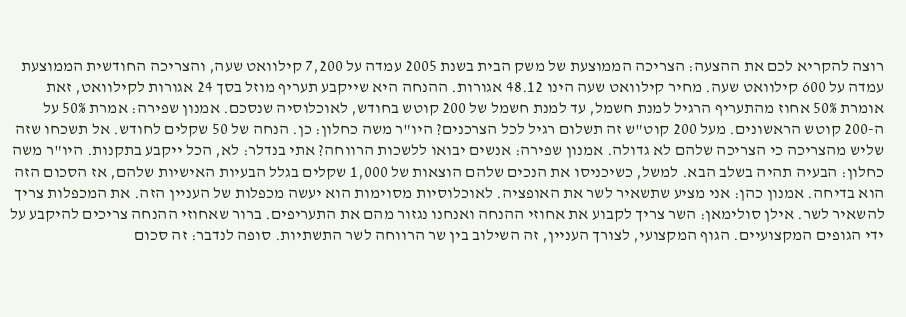רוצה להקריא לכם את ההצעה: הצריכה הממוצעת של משק הבית בשנת 2005 עמדה על 7,200 קילוואט שעה, והצריכה החודשית הממוצעת עמדה על 600 קילוואט שעה. מחיר קילוואט שעה הינו 48.12 אגורות. ההנחה היא שייקבע תעריף מוזל בסך 24 אגורות לקילוואט, זאת אומרת 50% אחוז מהתעריף הרגיל למנת חשמל, עד למנת חשמל של 200 קוטש בחודש, לאוכלוסיה שנסכם. אמנון שפירה: אמרת 50% על ה-200 קוטש הראשונים. מעל 200 קוט"ש זה תשלום רגיל לכל הצרכנים? היו"ר משה כחלון: כן. הנחה של 50 שקלים לחודש. אל תשכחו שזה שליש מהצריכה כי הצריכה שלהם לא גדולה. אמנון שפירה: אנשים יבואו ללשכות הרווחה? אתי בנדלר: לא, הכל ייקבע בתקנות. היו"ר משה כחלון: הבעיה תהיה בשלב הבא. למשל, כשיכניסו את הנכים שלהם הוצאות של 1,000 שקלים בגלל הבעיות האישיות שלהם, אז הסכום הזה הוא בדיחה. אמנון כהן: אני מציע שתשאיר לשר את האופציה. לאוכלוסיות מסוימות הוא יעשה מכפלות של העניין הזה. את המכפלות צריך להשאיר לשר. אילן סולימאן: השר צריך לקבוע את אחוזי ההנחה ואנחנו נגזור מהם את התעריפים. ברור שאחוזי ההנחה צריכים להיקבע על ידי הגופים המקצועיים. הגוף המקצועי, לצורך העניין, זה השילוב בין שר הרווחה לשר התשתיות. סופה לנדבר: זה סכום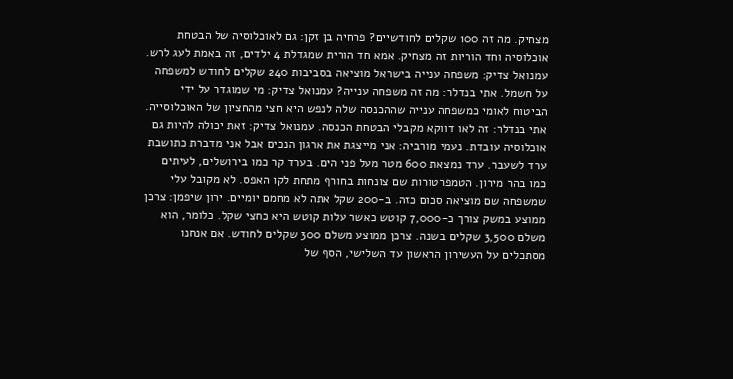מצחיק. מה זה 100 שקלים לחודשיים? פרחיה בן זקן: גם לאוכלוסיה של הבטחת אוכלוסיה וחד הוריות זה מצחיק. אמא חד הורית שמגדלת 4 ילדים, זה באמת לעג לרש. עמנואל צדיק: משפחה ענייה בישראל מוציאה בסביבות 240 שקלים לחודש למשפחה על חשמל. אתי בנדלר: מה זה משפחה ענייה? עמנואל צדיק: מי שמוגדר על ידי הביטוח לאומי כמשפחה ענייה שההכנסה שלה לנפש היא חצי מהחציון של האוכלוסייה. אתי בנדלר: זה לאו דווקא מקבלי הבטחת הכנסה. עמנואל צדיק: זאת יכולה להיות גם אוכלוסיה עובדת. נעמי מורביה: אני מייצגת את ארגון הנכים אבל אני מדברת כתושבת ערד לשעבר. ערד נמצאת 600 מטר מעל פני הים. בערד קר כמו בירושלים, לעיתים כמו בהר מירון. הטמפרטורות שם צונחות בחורף מתחת לקו האפס. לא מקובל עלי שמשפחה שם מוציאה סכום כזה. ב-200 שקל אתה לא מחמם יומיים. ירון שיפמן: צרכן ממוצע במשק צורך כ-7,000 קוטש כאשר עלות קוטש היא כחצי שקל. כלומר, הוא משלם 3,500 שקלים בשנה. צרכן ממוצע משלם 300 שקלים לחודש. אם אנחנו מסתכלים על העשירון הראשון עד השלישי, הסף של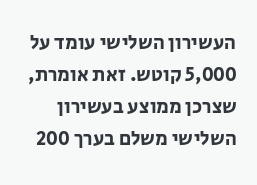העשירון השלישי עומד על 5,000 קוטש. זאת אומרת, שצרכן ממוצע בעשירון השלישי משלם בערך 200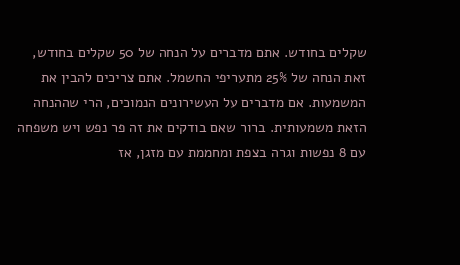שקלים בחודש. אתם מדברים על הנחה של 50 שקלים בחודש, זאת הנחה של 25% מתעריפי החשמל. אתם צריכים להבין את המשמעות. אם מדברים על העשירונים הנמוכים, הרי שההנחה הזאת משמעותית. ברור שאם בודקים את זה פר נפש ויש משפחה עם 8 נפשות וגרה בצפת ומחממת עם מזגן, אז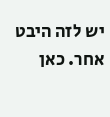יש לזה היבט אחר. כאן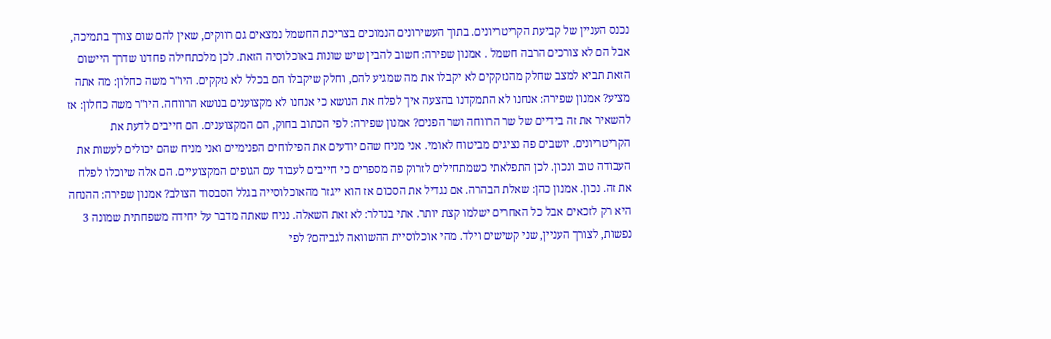נכנס העניין של קביעת הקריטריונים. בתוך העשירונים הנמוכים בצריכת החשמל נמצאים גם רווקים, שאין להם שום צורך בתמיכה, אבל הם לא צורכים הרבה חשמל . אמנון שפירה: חשוב להבין שיש שונות באוכלוסיה הזאת. לכן מלכתחילה פחדנו שדרך היישום הזאת תביא למצב שחלק מהנזקקים לא יקבלו את מה שמגיע להם, וחלק שיקבלו הם בכלל לא נזקקים. היו"ר משה כחלון: מה אתה מציע? אמנון שפירה: אנחנו לא התמקדנו בהצעה איך לפלח את הנושא כי אנחנו לא מקצוענים בנושא הרווחה. היו"ר משה כחלון: אז להשאיר את זה בידיים של שר הרווחה ושר הפנים? אמנון שפירה: לפי הכתוב בחוק, הם המקצוענים. הם חייבים לדעת את הקריטריונים. יושבים פה נציגים מביטוח לאומי. אני מניח שהם יודעים את הפילוחים הפנימיים ואני מניח שהם יכולים לעשות את העבודה טוב ונכון. לכן התפלאתי כשמתחילים לזרוק פה מספרים כי חייבים לעבוד עם הגופים המקצועיים. הם אלה שיוכלו לפלח את זה. נכון. אמנון כהן: שאלת הבהרה. אם נגדיל את הסכום אז הוא ייגזר מהאוכלוסייה בגלל הסבסוד הצולב? אמנון שפירה: ההנחה היא רק לזכאים אבל כל האחרים ישלמו קצת יותר. אתי בנדלר: לא זאת השאלה. נניח שאתה מדבר על יחידה משפחתית שמונה 3 נפשות, לצורך העניין, שני קשישים וילד. מהי אוכלוסיית ההשוואה לגביהם? לפי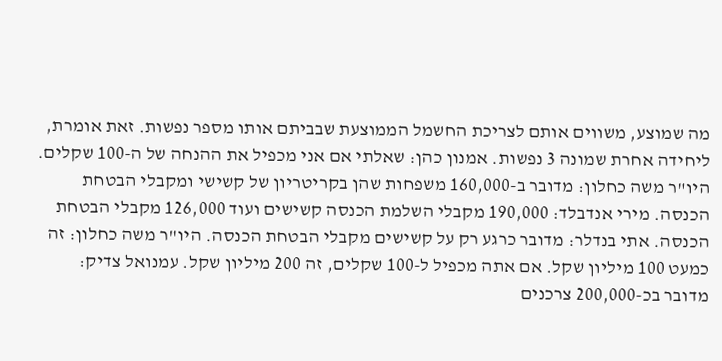מה שמוצע, משווים אותם לצריכת החשמל הממוצעת שבביתם אותו מספר נפשות. זאת אומרת, ליחידה אחרת שמונה 3 נפשות. אמנון כהן: שאלתי אם אני מכפיל את ההנחה של ה-100 שקלים. היו"ר משה כחלון: מדובר ב-160,000 משפחות שהן בקריטריון של קשישי ומקבלי הבטחת הכנסה. מירי אנדבלד: 190,000 מקבלי השלמת הכנסה קשישים ועוד 126,000 מקבלי הבטחת הכנסה. אתי בנדלר: מדובר כרגע רק על קשישים מקבלי הבטחת הכנסה. היו"ר משה כחלון: זה כמעט 100 מיליון שקל. אם אתה מכפיל ל-100 שקלים, זה 200 מיליון שקל. עמנואל צדיק: מדובר בכ-200,000 צרכנים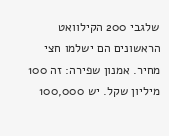שלגבי 200 הקילוואט הראשונים הם ישלמו חצי מחיר. אמנון שפירה: זה 100 מיליון שקל. יש 100,000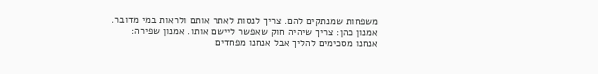משפחות שמנתקים להם. צריך לנסות לאתר אותם ולראות במי מדובר. אמנון כהן: צריך שיהיה חוק שאפשר ליישם אותו. אמנון שפירה: אנחנו מסכימים להליך אבל אנחנו מפחדים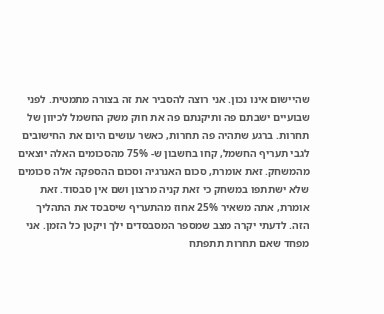שהיישום אינו נכון. אני רוצה להסביר את זה בצורה מתמטית. לפני שבועיים ישבתם פה ותיקנתם פה את חוק משק החשמל לכיוון של תחרות. ברגע שתהיה פה תחרות, כאשר עושים היום את החישובים לגבי תעריף החשמל, קחו בחשבון ש- 75% מהסכומים האלה יוצאים מהמשחק. זאת אומרת, סכום האנרגיה וסכום ההספקה אלה סכומים שלא ישתתפו במשחק כי זאת קניה מרצון ושם אין סבסוד. זאת אומרת, אתה משאיר 25% אחוז מהתעריף שיסבסד את התהליך הזה. לדעתי יקרה מצב שמספר המסבסדים ילך ויקטן כל הזמן. אני מפחד שאם תחרות תתפתח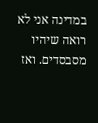במדינה אני לא רואה שיהיו מסבסדים. ואז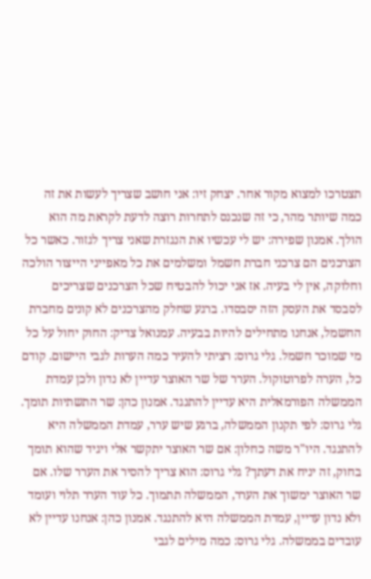תצטרכו למצוא מקור אחר. יצחק זיו: אני חושב שצריך לעשות את זה כמה שיותר מהר, כי זה שנכנס לתחרות רוצה לדעת לקראת מה הוא הולך. אמנון שפירה: יש לי עכשיו את הנגזרת שאני צריך לגזור. כאשר כל הצרכנים הם צרכני חברת חשמל ומשלמים את כל מאפייני הייצור הולכה וחלוקה, אין לי בעיה. אז אני יכול להבטיח שכל הצרכנים שצריכים לסבסד את העסק הזה יסבסדו. ברגע שחלק מהצרכנים לא קונים מחברת החשמל, אנחנו מתחילים להיות בבעיה. עמנואל צדיק: החוק יחול על כל מי שמוכר חשמל. גלי גרוס: רציתי להעיר כמה הערות לגבי היישום. קודם כל, הערה לפרוטוקול. הערר של שר האוצר עדיין לא נדון ולכן עמדת הממשלה הפורמאלית היא עדיין להתנגד. אמנון כהן: שר התשתיות תומך. גלי גרוס: לפי תקנון הממשלה, ברגע שיש ערר, עמדת הממשלה היא להתנגד. היו"ר משה כחלון: אם שר האוצר יתקשר אלי ויגיד שהוא תומך בחוק, זה יניח את דעתך? גלי גרוס: הוא צריך להסיר את הערר שלו. אם שר האוצר ימשוך את הערר, הממשלה תתמוך. כל עוד הערר תלוי ועומד ולא נדון עדיין, עמדת הממשלה היא להתנגד. אמנון כהן: אנחנו עדיין לא עובדים בממשלה. גלי גרוס: כמה מילים לגבי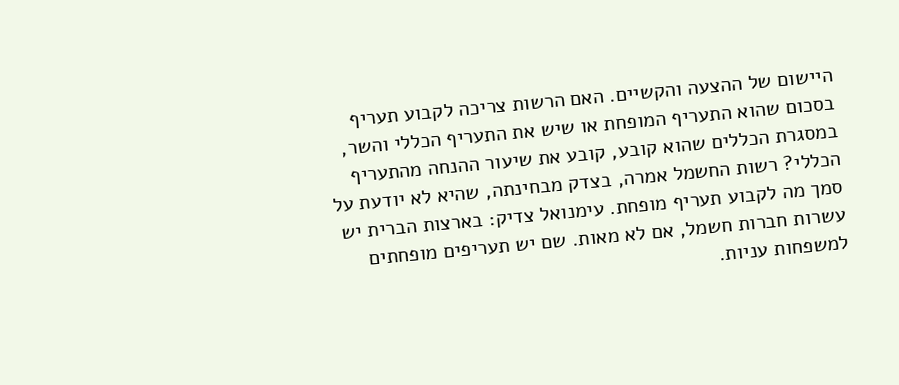היישום של ההצעה והקשיים. האם הרשות צריכה לקבוע תעריף בסכום שהוא התעריף המופחת או שיש את התעריף הכללי והשר, במסגרת הכללים שהוא קובע, קובע את שיעור ההנחה מהתעריף הכללי? רשות החשמל אמרה, בצדק מבחינתה, שהיא לא יודעת על סמך מה לקבוע תעריף מופחת. עימנואל צדיק: בארצות הברית יש עשרות חברות חשמל, אם לא מאות. שם יש תעריפים מופחתים למשפחות עניות.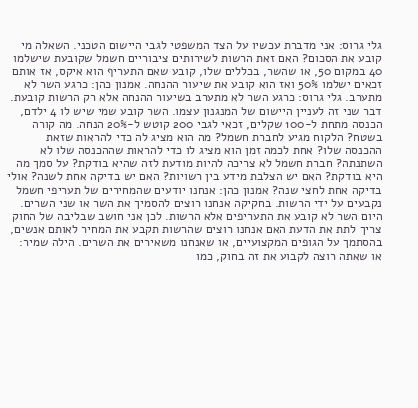גלי גרוס: אני מדברת עכשיו על הצד המשפטי לגבי היישום הטכני. השאלה מי קובע את הסכום? האם זאת הרשות לשירותים ציבוריים חשמל שקובעת שישלמו 40 במקום 50, או שהשר, בכללים שלו, קובע שאם התעריף הוא איקס, אז אותם זכאים ישלמו 50% ואז הוא קובע את שיעור ההנחה. אמנון כהן: כרגע השר לא מתערב. גלי גרוס: כרגע השר לא מתערב בשיעור ההנחה אלא רק הרשות קובעת. דבר שני זה לעניין היישום של המנגנון עצמו. השר קובע שמי שיש לו 4 ילדם, הכנסה מתחת ל-100 שקלים, זכאי לגבי 200 קוטש ל-20% הנחה. מה קורה בשטח? הלקוח מגיע לחברת חשמל? מה הוא מציג לה כדי להראות שזאת ההכנסה שלו? אחת לכמה זמן הוא מציג לו כדי להראות שההכנסה שלו לא השתנתה? חברת חשמל לא צריכה להיות מודעת לזה שהיא בודקת? על סמך מה היא בודקת? האם יש הצלבת מידע בין רשויות? האם יש בדיקה אחת לשנה? אולי בדיקה אחת לחצי שנה? אמנון כהן: אנחנו יודעים שהמחירים של תעריפי חשמל נקבעים על ידי הרשות. בחקיקה אנחנו רוצים להסמיך את השר או שני השרים. היום השר לא קובע את התעריפים אלא הרשות. לכן אני חושב שבליבה של החוק צריך לתת את הדעת האם אנחנו רוצים שהרשות תקבע את המחיר לאותם אנשים, בהסתמך על הגופים המקצועיים, או שאנחנו משאירים את השרים. הילה שמיר: או שאתה רוצה לקבוע את זה בחוק, כמו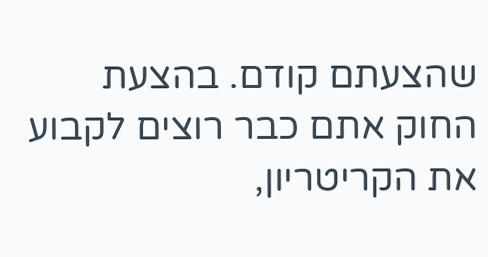שהצעתם קודם. בהצעת החוק אתם כבר רוצים לקבוע את הקריטריון,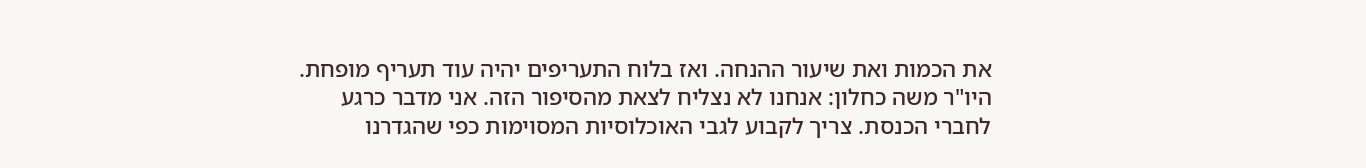את הכמות ואת שיעור ההנחה. ואז בלוח התעריפים יהיה עוד תעריף מופחת. היו"ר משה כחלון: אנחנו לא נצליח לצאת מהסיפור הזה. אני מדבר כרגע לחברי הכנסת. צריך לקבוע לגבי האוכלוסיות המסוימות כפי שהגדרנו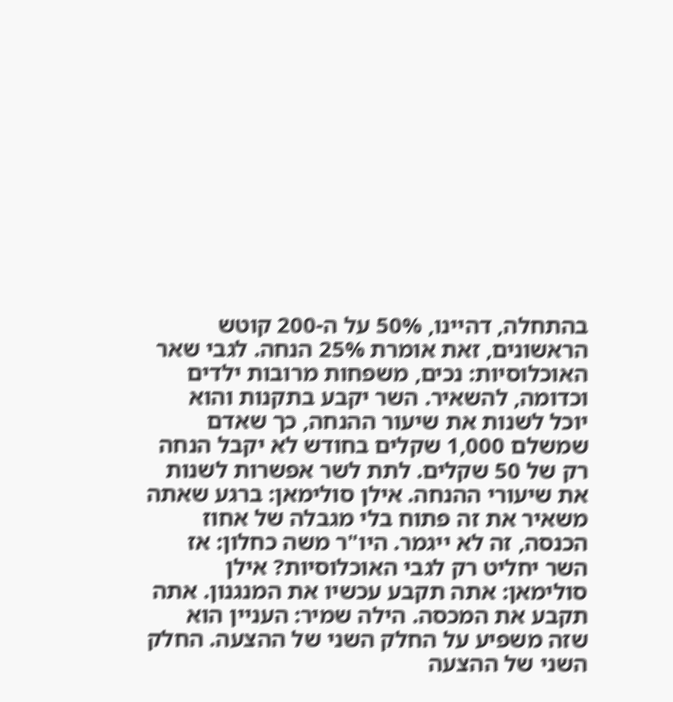בהתחלה, דהיינו, 50% על ה-200 קוטש הראשונים, זאת אומרת 25% הנחה. לגבי שאר האוכלוסיות: נכים, משפחות מרובות ילדים וכדומה, להשאיר. השר יקבע בתקנות והוא יוכל לשנות את שיעור ההנחה, כך שאדם שמשלם 1,000 שקלים בחודש לא יקבל הנחה רק של 50 שקלים. לתת לשר אפשרות לשנות את שיעורי ההנחה. אילן סולימאן: ברגע שאתה משאיר את זה פתוח בלי מגבלה של אחוז הכנסה, זה לא ייגמר. היו"ר משה כחלון: אז השר יחליט רק לגבי האוכלוסיות? אילן סולימאן: אתה תקבע עכשיו את המנגנון. אתה תקבע את המכסה. הילה שמיר: העניין הוא שזה משפיע על החלק השני של ההצעה. החלק השני של ההצעה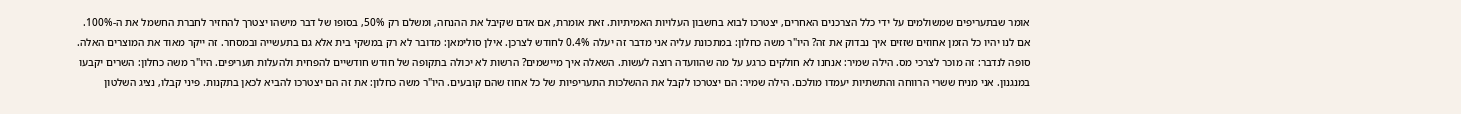אומר שבתעריפים שמשולמים על ידי כלל הצרכנים האחרים, יצטרכו לבוא בחשבון העלויות האמיתיות. זאת אומרת, אם אדם שקיבל את ההנחה, ומשלם רק 50%, בסופו של דבר מישהו יצטרך להחזיר לחברת החשמל את ה-100%. אם לנו יהיו כל הזמן אחוזים שזזים איך נבדוק את זה? היו"ר משה כחלון: במתכונת עליה אני מדבר זה יעלה 0.4% לחודש לצרכן. אילן סולימאן: מדובר לא רק במשקי בית אלא גם בתעשייה ובמסחר. זה ייקר מאוד את המוצרים האלה. סופה לנדבר: זה מוכר לצרכי מס. הילה שמיר: אנחנו לא חולקים כרגע על מה שהוועדה רוצה לעשות. השאלה איך מיישמים? הרשות לא יכולה בתקופה של חודש חודשיים להפחית ולהעלות תעריפים. היו"ר משה כחלון: השרים יקבעו במנגנון. אני מניח ששרי הרווחה והתשתיות יעמדו מולכם. הילה שמיר: הם יצטרכו לקבל את ההשלכות התעריפיות של כל אחוז שהם קובעים. היו"ר משה כחלון: את זה הם יצטרכו להביא לכאן בתקנות. פיני קבלו, נציג השלטון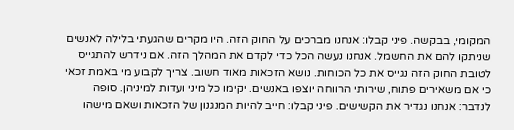המקומי, בבקשה. פיני קבלו: אנחנו מברכים על החוק הזה. היו מקרים שהגעתי בלילה לאנשים שניתקו להם את החשמל. אנחנו נעשה הכל כדי לקדם את המהלך הזה. אם נידרש להתגייס לטובת החוק הזה נגייס את כל הכוחות. נושא הזכאות מאוד חשוב. צריך לקבוע מי באמת זכאי כי אם משאירים פתוח, שירותי הרווחה יוצפו באנשים. יקימו כל מיני ועדות למיניהן. סופה לנדבר: אנחנו נגדיר את הקשישים. פיני קבלו: חייב להיות המנגנון של הזכאות ושאם מישהו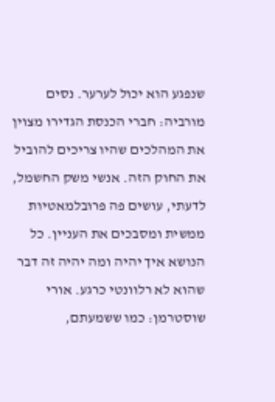שנפגע הוא יכול לערער. נסים מורביה: חברי הכנסת הגדירו מצוין את המהלכים שהיו צריכים להוביל את החוק הזה. אנשי משק החשמל, לדעתי, עושים פה פרובלמאטיות ממשית ומסבכים את העניין. כל הנושא איך יהיה ומה יהיה זה דבר שהוא לא רלוונטי כרגע. אורי שוסטרמן: כמו ששמעתם,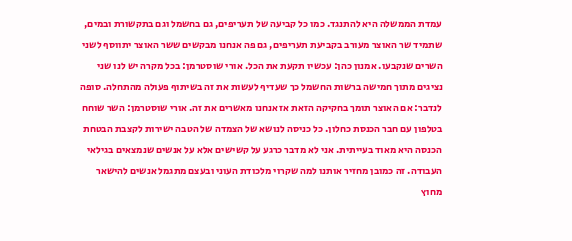עמדת הממשלה היא להתנגד. כמו כל קביעה של תעריפים, גם בחשמל וגם בתקשורת ובמים, שתמיד שר האוצר מעורב בקביעת תעריפים, גם פה אנחנו מבקשים ששר האוצר יתווסף לשני השרים שנקבעו. אמנון כהן: עכשיו תקעת את הכל. אורי שוסטרמן: בכל מקרה יש לנו שני נציגים מתוך חמישה ברשות החשמל כך שעדיף לעשות את זה בשיתוף פעולה מהתחלה. סופה לנדבר: אם האוצר תומך בחקיקה הזאת אז אנחנו מאשרים את זה. אורי שוסטרמן: השר שוחח בטלפון עם חבר הכנסת כחלון. כל כניסה לנושא של הצמדה של הטבה ישירות לקצבת הבטחת הכנסה היא מאוד בעייתית. אני לא מדבר כרגע על קשישים אלא על אנשים שנמצאים בגילאי העבודה. זה כמובן מחזיר אותנו למה שקרוי מלכודת העוני ובעצם מתגמל אנשים להישאר מחוץ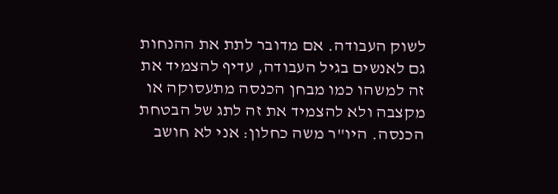לשוק העבודה. אם מדובר לתת את ההנחות גם לאנשים בגיל העבודה, עדיף להצמיד את זה למשהו כמו מבחן הכנסה מתעסוקה או מקצבה ולא להצמיד את זה לתג של הבטחת הכנסה. היו"ר משה כחלון: אני לא חושב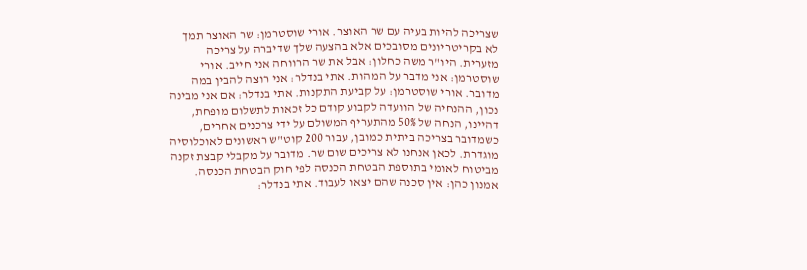שצריכה להיות בעיה עם שר האוצר. אורי שוסטרמן: שר האוצר תמך לא בקריטריונים מסובכים אלא בהצעה שלך שדיברה על צריכה מזערית. היו"ר משה כחלון: אבל את שר הרווחה אני חייב. אורי שוסטרמן: אני מדבר על המהות. אתי בנדלר: אני רוצה להבין במה מדובר. אורי שוסטרמן: על קביעת התקנות. אתי בנדלר: אם אני מבינה נכון, ההנחיה של הוועדה לקבוע קודם כל זכאות לתשלום מופחת, דהיינו, הנחה של 50% מהתעריף המשולם על ידי צרכנים אחרים, כשמדובר בצריכה ביתית כמובן, עבור 200 קוט"ש ראשונים לאוכלוסיה מוגדרת. לכאן אנחנו לא צריכים שום שר. מדובר על מקבלי קבצת זקנה מביטוח לאומי בתוספת הבטחת הכנסה לפי חוק הבטחת הכנסה. אמנון כהן: אין סכנה שהם יצאו לעבוד. אתי בנדלר: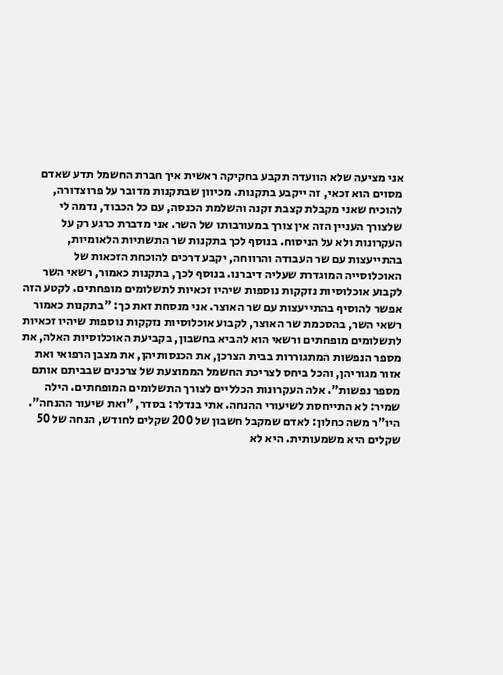אני מציעה שלא הוועדה תקבע בחקיקה ראשית איך חברת החשמל תדע שאדם מסוים הוא זכאי, זה ייקבע בתקנות. מכיוון שבתקנות מדובר על פרוצדורה, להוכיח שאני מקבלת קצבת זקנה והשלמת הכנסה, עם כל הכבוד, נדמה לי שלצורך העניין הזה אין צורך במעורבותו של השר. אני מדברת כרגע רק על העקרונות ולא על הניסוח. בנוסף לכך בתקנות שר התשתיות הלאומיות, בהתייעצות עם שר העבודה והרווחה, יקבע דרכים להוכחת הזכאות של האוכלוסייה המוגדרת שעליה דיברנו. בנוסף לכך, בתקנות כאמור, רשאי השר לקבוע אוכלוסיות נזקקות נוספות שיהיו זכאיות לתשלומים מופחתים. לקטע הזה אפשר להוסיף בהתייעצות עם שר האוצר. אני מנסחת זאת כך: "בתקנות כאמור רשאי השר, בהסכמת שר האוצר, לקבוע אוכלוסיות נזקקות נוספות שיהיו זכאיות לתשלומים מופחתים ורשאי הוא להביא בחשבון, בקביעת האוכלוסיות האלה, את מספר הנפשות המתגוררות בבית הצרכן, את הכנסותיהן, את מצבן הרפואי ואת אזור מגוריהן, והכל ביחס לצריכת החשמל הממוצעת של צרכנים שבביתם אותם מספר נפשות". אלה העקרונות הכלליים לצורך התשלומים המופחתים. הילה שמיר: לא התייחסת לשיעורי ההנחה. אתי בנדלר: בסדר, "ואת שיעור ההנחה". היו"ר משה כחלון: לאדם שמקבל חשבון של 200 שקלים לחודש, הנחה של 50 שקלים היא משמעותית. היא לא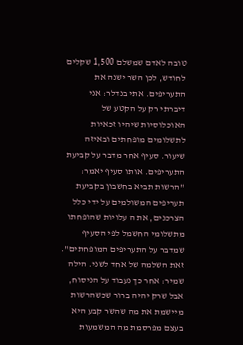טובה לאדם שמשלם 1,500 שקלים לחודש, לכן השר ישנה את התעריפים. אתי בנדלר: אני דיברתי רק על הקטע של האוכלוסיות שיהיו זכאיות לתשלומים מופחתים ובאיזה שיעור. סעיף אחר מדבר על קביעת התעריפים. אותו סעיף יאמר: "הרשות תביא בחשבון בקביעת תעריפים המשולמים על ידי כלל הצרכנים, את ה עלויות שהופחתו מתשלומי החשמל לפי הסעיף שמדבר על התעריפים המופחתים". זאת השלמה של אחד לשני. הילה שמיר: אחר כך נעבוד על הניסוח, אבל שרק יהיה ברור שכשהרשות מיישמת את מה שהשר קבע היא בעצם מפרסמת מה המשמעות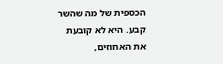הכספית של מה שהשר קבע. היא לא קובעת את האחוזים,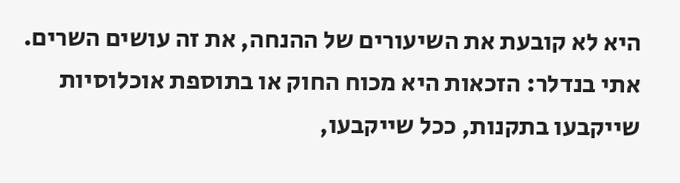היא לא קובעת את השיעורים של ההנחה, את זה עושים השרים. אתי בנדלר: הזכאות היא מכוח החוק או בתוספת אוכלוסיות שייקבעו בתקנות, ככל שייקבעו,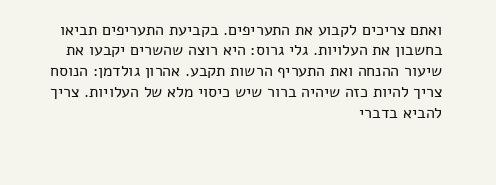ואתם צריכים לקבוע את התעריפים. בקביעת התעריפים תביאו בחשבון את העלויות. גלי גרוס: היא רוצה שהשרים יקבעו את שיעור ההנחה ואת התעריף הרשות תקבע. אהרון גולדמן: הנוסח צריך להיות כזה שיהיה ברור שיש כיסוי מלא של העלויות. צריך להביא בדברי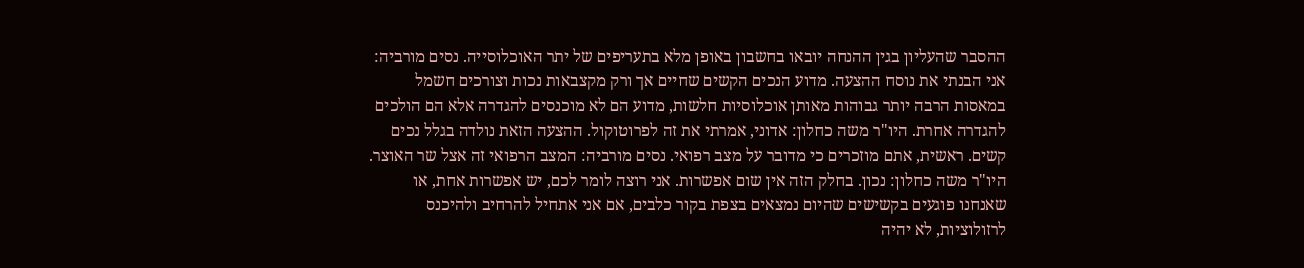ההסבר שהעליון בגין ההנחה יובאו בחשבון באופן מלא בתעריפים של יתר האוכלוסייה. נסים מורביה: אני הבנתי את נוסח ההצעה. מדוע הנכים הקשים שחיים אך ורק מקצבאות נכות וצורכים חשמל במאסות הרבה יותר גבוהות מאותן אוכלוסיות חלשות, מדוע הם לא מוכנסים להגדרה אלא הם הולכים להגדרה אחרת. היו"ר משה כחלון: אדוני, אמרתי את זה לפרוטוקול. ההצעה הזאת נולדה בגלל נכים קשים. ראשית, אתם מוזכרים כי מדובר על מצב רפואי. נסים מורביה: המצב הרפואי זה אצל שר האוצר. היו"ר משה כחלון: נכון. בחלק הזה אין שום אפשרות. אני רוצה לומר לכם, יש אפשרות אחת, או שאנחנו פוגעים בקשישים שהיום נמצאים בצפת בקור כלבים, אם אני אתחיל להרחיב ולהיכנס לרזולוציות, לא יהיה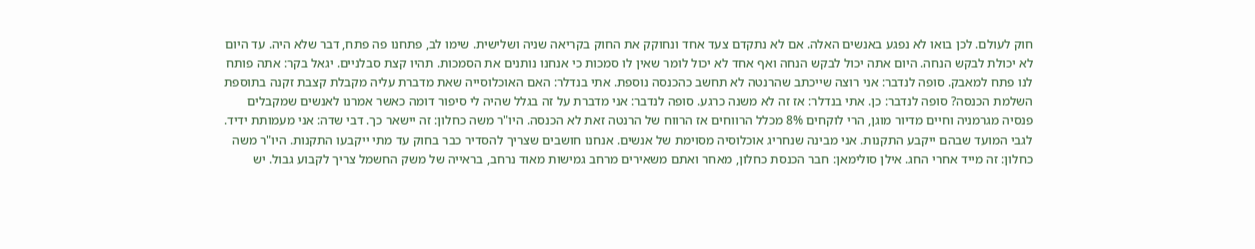חוק לעולם. לכן בואו לא נפגע באנשים האלה. אם לא נתקדם צעד אחד ונחוקק את החוק בקריאה שניה ושלישית. שימו לב, פתחנו פה פתח, דבר שלא היה. עד היום לא יכולת לבקש הנחה. היום אתה יכול לבקש הנחה ואף אחד לא יכול לומר שאין לו סמכות כי אנחנו נותנים את הסמכות. תהיו קצת סבלניים. יגאל בקר: אתה פותח לנו פתח למאבק. סופה לנדבר: אני רוצה שייכתב שהרנטה לא תחשב כהכנסה נוספת. אתי בנדלר: האם האוכלוסייה שאת מדברת עליה מקבלת קצבת זקנה בתוספת השלמת הכנסה? סופה לנדבר: כן. אתי בנדלר: אז זה לא משנה כרגע. סופה לנדבר: אני מדברת על זה בגלל שהיה לי סיפור דומה כאשר אמרנו לאנשים שמקבלים פנסיה מגרמניה וחיים מדיור מוגן, הרי לוקחים 8% מכלל הרווחים אז הרווח של הרנטה זאת לא הכנסה. היו"ר משה כחלון: זה יישאר כך. דבי שדה: אני מעמותת ידיד. לגבי המועד שבהם ייקבע התקנות. אני מבינה שנחריג אוכלוסיה מסוימת של אנשים. אנחנו חושבים שצריך להסדיר כבר בחוק עד מתי ייקבעו התקנות. היו"ר משה כחלון: זה מייד אחרי החג. אילן סולימאן: חבר הכנסת כחלון, מאחר ואתם משאירים מרחב גמישות מאוד נרחב, בראייה של משק החשמל צריך לקבוע גבול. יש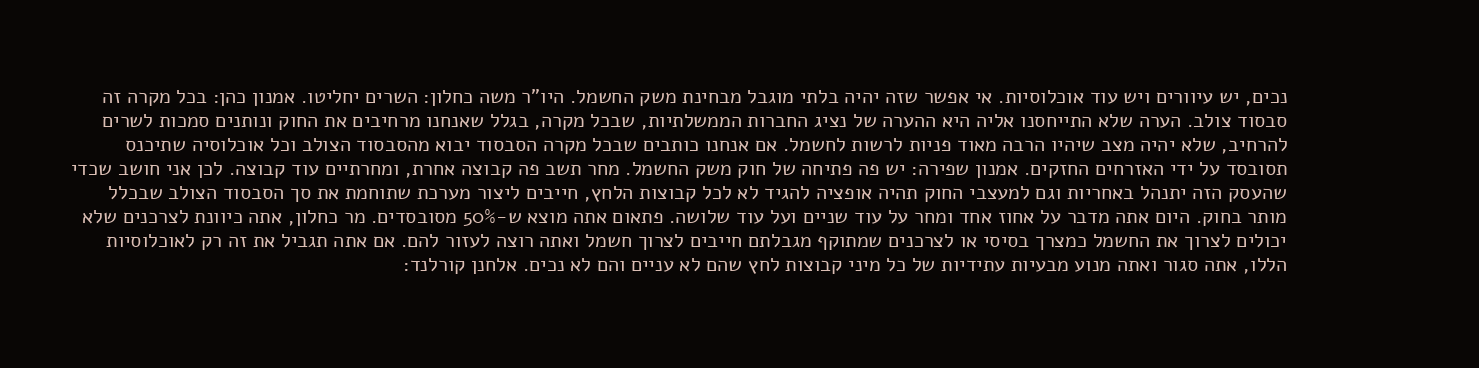נכים, יש עיוורים ויש עוד אוכלוסיות. אי אפשר שזה יהיה בלתי מוגבל מבחינת משק החשמל. היו"ר משה כחלון: השרים יחליטו. אמנון כהן: בכל מקרה זה סבסוד צולב. הערה שלא התייחסנו אליה היא ההערה של נציג החברות הממשלתיות, שבכל מקרה, בגלל שאנחנו מרחיבים את החוק ונותנים סמכות לשרים להרחיב, שלא יהיה מצב שיהיו הרבה מאוד פניות לרשות לחשמל. אם אנחנו כותבים שבכל מקרה הסבסוד יבוא מהסבסוד הצולב וכל אוכלוסיה שתיכנס תסובסד על ידי האזרחים החזקים. אמנון שפירה: יש פה פתיחה של חוק משק החשמל. מחר תשב פה קבוצה אחרת, ומחרתיים עוד קבוצה. לכן אני חושב שכדי שהעסק הזה יתנהל באחריות וגם למעצבי החוק תהיה אופציה להגיד לא לכל קבוצות הלחץ, חייבים ליצור מערכת שתוחמת את סך הסבסוד הצולב שבכלל מותר בחוק. היום אתה מדבר על אחוז אחד ומחר על עוד שניים ועל עוד שלושה. פתאום אתה מוצא ש-50% מסובסדים. מר כחלון, אתה כיוונת לצרכנים שלא יכולים לצרוך את החשמל כמצרך בסיסי או לצרכנים שמתוקף מגבלתם חייבים לצרוך חשמל ואתה רוצה לעזור להם. אם אתה תגביל את זה רק לאוכלוסיות הללו, אתה סגור ואתה מנוע מבעיות עתידיות של כל מיני קבוצות לחץ שהם לא עניים והם לא נכים. אלחנן קורלנד: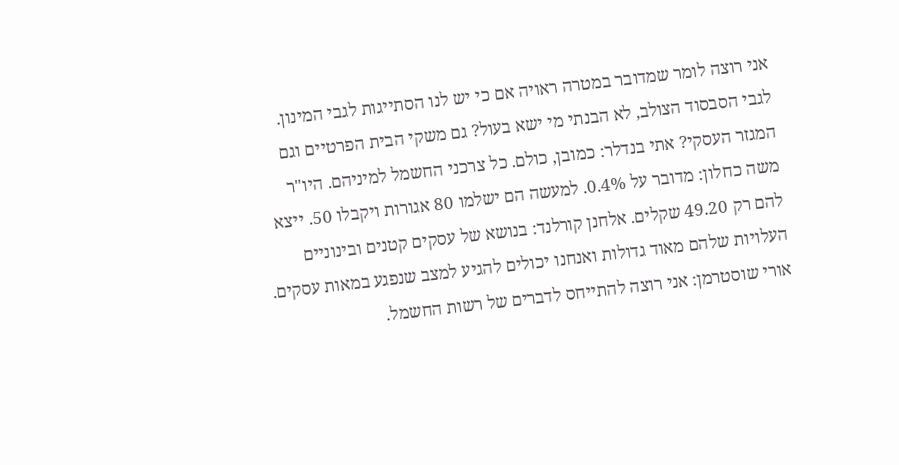אני רוצה לומר שמדובר במטרה ראויה אם כי יש לנו הסתייגות לגבי המינון. לגבי הסבסוד הצולב, לא הבנתי מי ישא בעול? גם משקי הבית הפרטיים וגם המגזר העסקי? אתי בנדלר: כמובן, כולם. כל צרכני החשמל למיניהם. היו"ר משה כחלון: מדובר על 0.4%. למעשה הם ישלמו 80 אגורות ויקבלו 50. ייצא להם רק 49.20 שקלים. אלחנן קורלנד: בנושא של עסקים קטנים ובינוניים העלויות שלהם מאוד גדולות ואנחנו יכולים להגיע למצב שנפגע במאות עסקים. אורי שוסטרמן: אני רוצה להתייחס לדברים של רשות החשמל.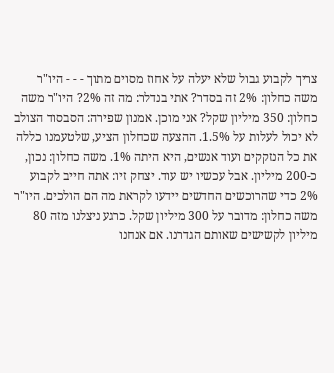צריך לקבוע גבול שלא יעלה על אחוז מסוים מתוך - - - היו"ר משה כחלון: 2% זה בסדר? אתי בנדלר: מה זה 2%? היו"ר משה כחלון: 350 מיליון שקל? אני מוכן. אמנון שפירה: הסבסוד הצולב לא יכול לעלות על 1.5%. ההצעה שכחלון הציע, שלטעמנו כללה את כל הנזקקים ועוד אנשים, היא היתה 1%. משה כחלון: נכון, כ-200 מיליון. אבל עכשיו יש עוד. יצחק זיו: אתה חייב לקבוע 2% כדי שהרוכשים החדשים יידעו לקראת מה הם הולכים. היו"ר משה כחלון: מדובר על 300 מיליון שקל. כרגע ניצלנו מזה 80 מיליון לקשישים שאותם הגדרנו. אם אנחנו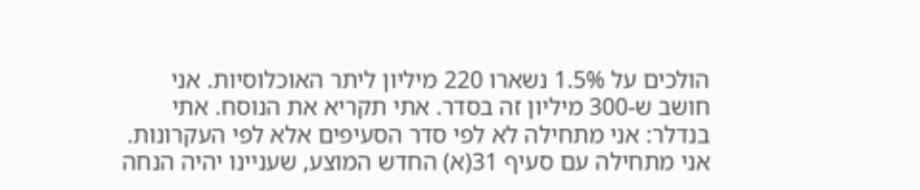הולכים על 1.5% נשארו 220 מיליון ליתר האוכלוסיות. אני חושב ש-300 מיליון זה בסדר. אתי תקריא את הנוסח. אתי בנדלר: אני מתחילה לא לפי סדר הסעיפים אלא לפי העקרונות. אני מתחילה עם סעיף 31(א) החדש המוצע, שעניינו יהיה הנחה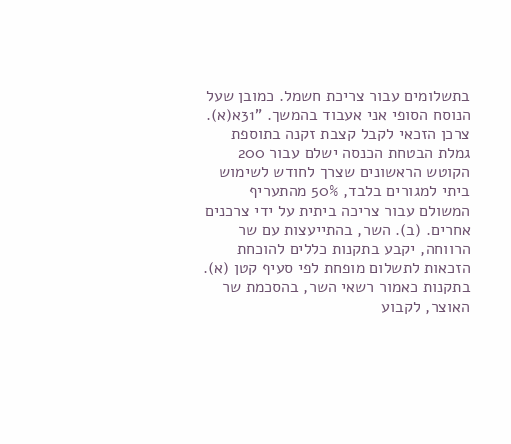בתשלומים עבור צריכת חשמל. כמובן שעל הנוסח הסופי אני אעבוד בהמשך. "31א(א). צרכן הזכאי לקבל קצבת זקנה בתוספת גמלת הבטחת הכנסה ישלם עבור 200 הקוטש הראשונים שצרך לחודש לשימוש ביתי למגורים בלבד, 50% מהתעריף המשולם עבור צריכה ביתית על ידי צרכנים אחרים. (ב). השר, בהתייעצות עם שר הרווחה, יקבע בתקנות כללים להוכחת הזכאות לתשלום מופחת לפי סעיף קטן (א). בתקנות כאמור רשאי השר, בהסכמת שר האוצר, לקבוע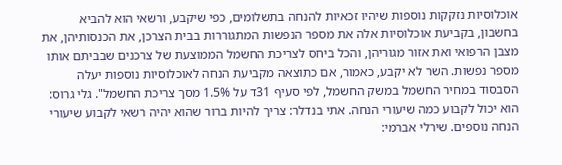אוכלוסיות נזקקות נוספות שיהיו זכאיות להנחה בתשלומים, כפי שיקבע, ורשאי הוא להביא בחשבון, בקביעת אוכלוסיות אלה את מספר הנפשות המתגוררות בבית הצרכן, את הכנסותיהן, את מצבן הרפואי ואת אזור מגוריהן, והכל ביחס לצריכת החשמל הממוצעת של צרכנים שבביתם אותו מספר נפשות. השר לא יקבע, כאמור, אם כתוצאה מקביעת הנחה לאוכלוסיות נוספות יעלה הסבסוד במחיר החשמל במשק החשמל, לפי סעיף 31ד על 1.5% מסך צריכת החשמל". גלי גרוס: הוא יכול לקבוע כמה שיעורי הנחה. אתי בנדלר: צריך להיות ברור שהוא יהיה רשאי לקבוע שיעורי הנחה נוספים. שירלי אברמי: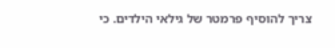צריך להוסיף פרמטר של גילאי הילדים. כי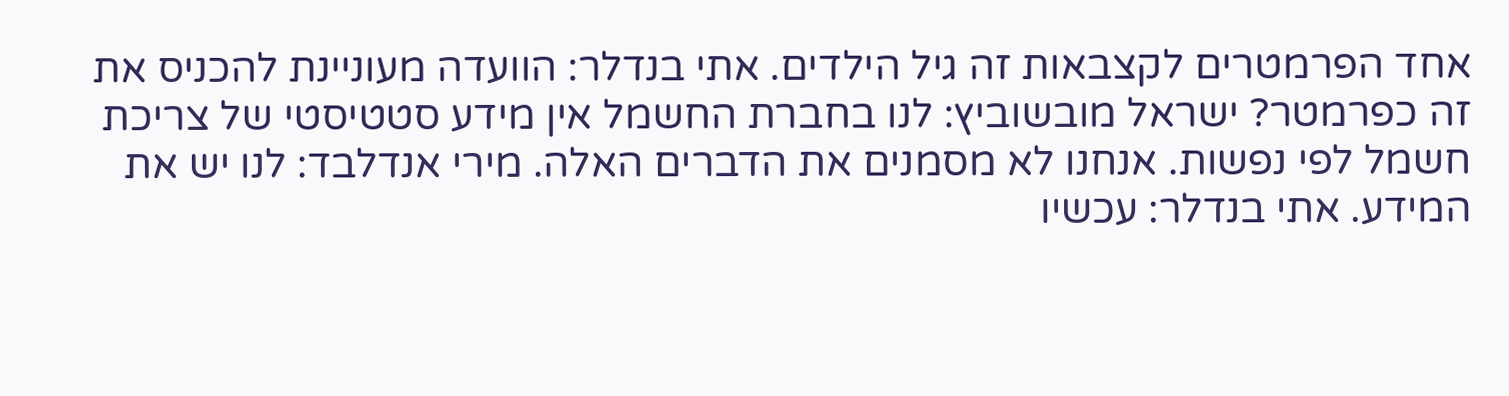אחד הפרמטרים לקצבאות זה גיל הילדים. אתי בנדלר: הוועדה מעוניינת להכניס את זה כפרמטר? ישראל מובשוביץ: לנו בחברת החשמל אין מידע סטטיסטי של צריכת חשמל לפי נפשות. אנחנו לא מסמנים את הדברים האלה. מירי אנדלבד: לנו יש את המידע. אתי בנדלר: עכשיו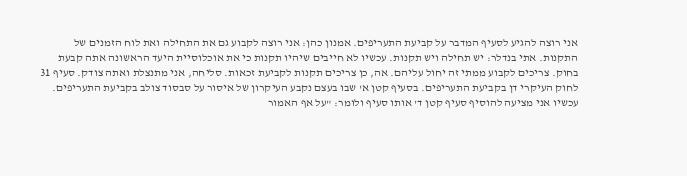אני רוצה להגיע לסעיף המדבר על קביעת התעריפים. אמנון כהן: אני רוצה לקבוע גם את התחילה ואת לוח הזמנים של התקנות. אתי בנדלר: יש תחילה ויש תקנות. עכשיו לא חייבים שיהיו תקנות כי את אוכלוסיית היעד הראשונה אתה קבעת בחוק. צריכים לקבוע ממתי זה יחול עליהם. אה, כן צריכים תקנות לקביעת זכאות. סליחה, אני מתנצלת ואתה צודק. סעיף 31 לחוק העיקרי דן בקביעת התעריפים. בסעיף קטן א' שבו בעצם נקבע העיקרון של איסור על סבסוד צולב בקביעת התעריפים. עכשיו אני מציעה להוסיף סעיף קטן ד' אותו סעיף ולומר: "על אף האמור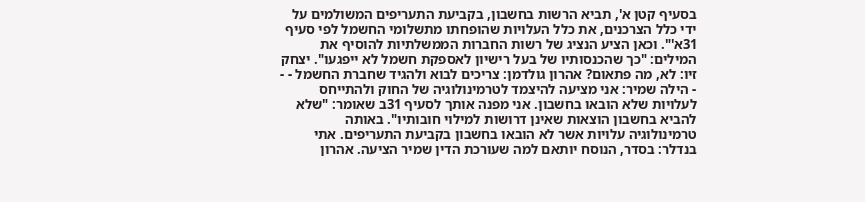בסעיף קטן א', תביא הרשות בחשבון, בקביעת התעריפים המשולמים על ידי כלל הצרכנים, את כלל העלויות שהופחתו מתשלומי החשמל לפי סעיף 31א'". וכאן הציע הנציג של רשות החברות הממשלתיות להוסיף את המילים: "כך שהכנסותיו של בעל רישיון לאספקת חשמל לא ייפגעו". יצחק זיו: לא, מה פתאום? אהרון גולדמן: צריכים לבוא ולהגיד שחברת החשמל - - - הילה שמיר: אני מציעה להיצמד לטרמינולוגיה של החוק ולהתייחס לעלויות שלא הובאו בחשבון. אני מפנה אותך לסעיף 31ב שאומר: "שלא להביא בחשבון הוצאות שאינן דרושות למילוי חובותיו". באותה טרמינולוגיה עלויות אשר לא הובאו בחשבון בקביעת התעריפים. אתי בנדלר: בסדר, הנוסח יותאם למה שעורכת הדין שמיר הציעה. אהרון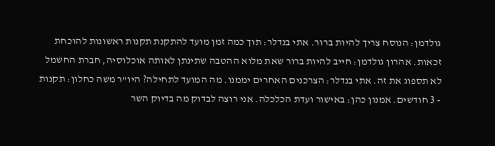גולדמן: הנוסח צריך להיות ברור. אתי בנדלר: תוך כמה זמן מועד להתקנת תקנות ראשונות להוכחת זכאות. אהרון גולדמן: חייב להיות ברור שאת מלוא ההטבה שתינתן לאותה אוכלוסיה, חברת החשמל לא תספוג את זה. אתי בנדלר: הצרכנים האחרים יממנו. מה המועד לתחילה? היו"ר משה כחלון: תקנות - 3 חודשים. אמנון כהן: באישור ועדת הכלכלה. אני רוצה לבדוק מה בדיוק השר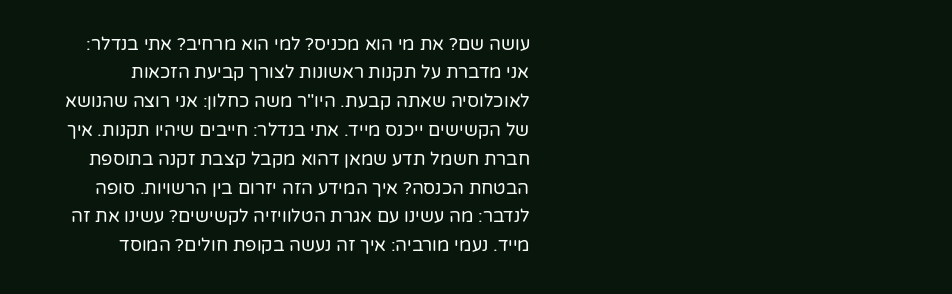עושה שם? את מי הוא מכניס? למי הוא מרחיב? אתי בנדלר: אני מדברת על תקנות ראשונות לצורך קביעת הזכאות לאוכלוסיה שאתה קבעת. היו"ר משה כחלון: אני רוצה שהנושא של הקשישים ייכנס מייד. אתי בנדלר: חייבים שיהיו תקנות. איך חברת חשמל תדע שמאן דהוא מקבל קצבת זקנה בתוספת הבטחת הכנסה? איך המידע הזה יזרום בין הרשויות. סופה לנדבר: מה עשינו עם אגרת הטלוויזיה לקשישים? עשינו את זה מייד. נעמי מורביה: איך זה נעשה בקופת חולים? המוסד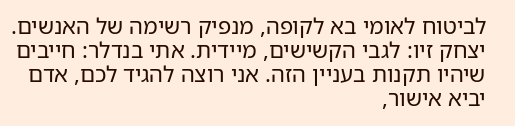לביטוח לאומי בא לקופה, מנפיק רשימה של האנשים. יצחק זיו: לגבי הקשישים, מיידית. אתי בנדלר: חייבים שיהיו תקנות בעניין הזה. אני רוצה להגיד לכם, אדם יביא אישור,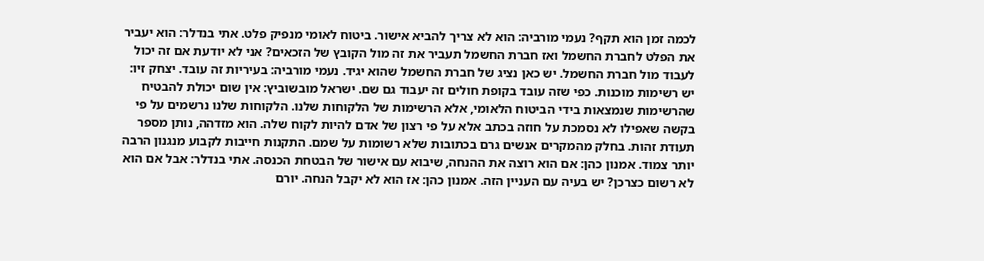לכמה זמן הוא תקף? נעמי מורביה: הוא לא צריך להביא אישור. ביטוח לאומי מנפיק פלט. אתי בנדלר: הוא יעביר את הפלט לחברת החשמל ואז חברת החשמל תעביר את זה מול הקובץ של הזכאים? אני לא יודעת אם זה יכול לעבוד מול חברת החשמל. יש כאן נציג של חברת החשמל שהוא יגיד. נעמי מורביה: בעיריות זה עובד. יצחק זיו: יש רשימות מוכנות. כפי שזה עובד בקופת חולים זה יעבוד גם שם. ישראל מובשוביץ: אין שום יכולת להבטיח שהרשימות שנמצאות בידי הביטוח הלאומי, אלא הרשימות של הלקוחות שלנו. הלקוחות שלנו נרשמים על פי בקשה שאפילו לא נסמכת על חוזה בכתב אלא על פי רצון של אדם להיות לקוח שלה. הוא מזדהה, נותן מספר תעודת זהות. בחלק מהמקרים אנשים גרם בכתובות שלא רשומות על שמם. התקנות חייבות לקבוע מנגנון הרבה יותר צמוד. אמנון כהן: אם הוא רוצה את ההנחה, שיבוא עם אישור של הבטחת הכנסה. אתי בנדלר: אבל אם הוא לא רשום כצרכן? יש בעיה עם העניין הזה. אמנון כהן: אז הוא לא יקבל הנחה. יורם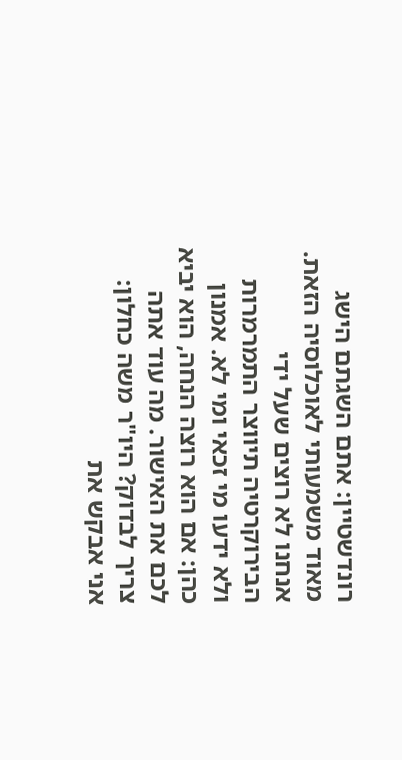רונדשטיין: אתם השגתם הישג מאוד משמעותי לאוכלוסיה הזאת. אנחנו לא רוצים שעל ידי הבירוקרטיה תיווצר התמרמרות ולא ידעו מי זכאי ומי לא. אמנון כהן: אם הוא רוצה הנחה, הוא יביא לכם את האישור. מה עוד אתה צריך לבדוק? היו"ר משה כחלון: אני אבקש את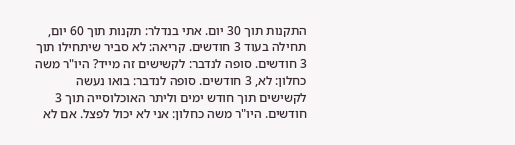התקנות תוך 30 יום. אתי בנדלר: תקנות תוך 60 יום, תחילה בעוד 3 חודשים. קריאה: לא סביר שיתחילו תוך 3 חודשים. סופה לנדבר: לקשישים זה מייד? היו"ר משה כחלון: לא, 3 חודשים. סופה לנדבר: בואו נעשה לקשישים תוך חודש ימים וליתר האוכלוסייה תוך 3 חודשים. היו"ר משה כחלון: אני לא יכול לפצל. אם לא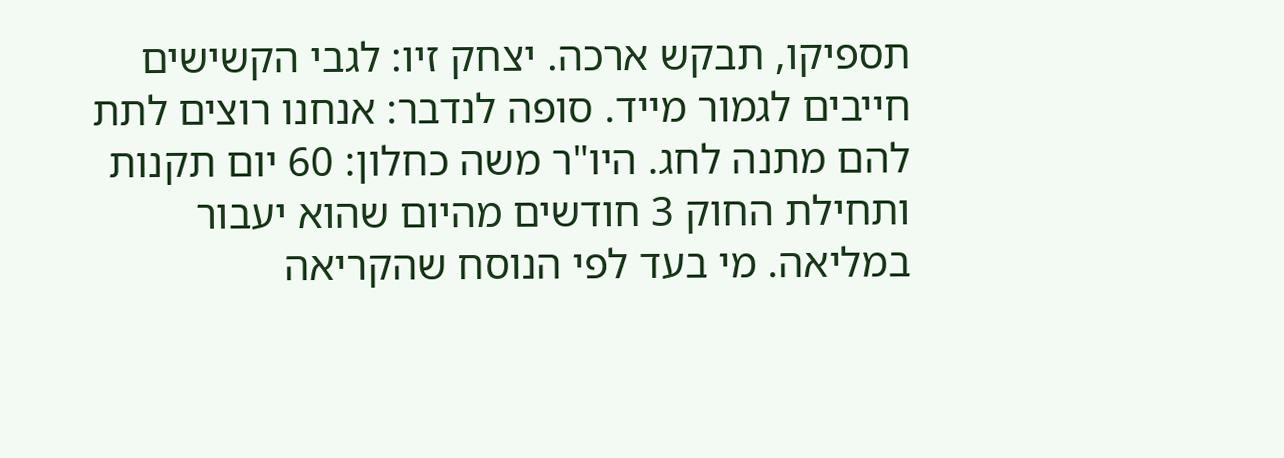תספיקו, תבקש ארכה. יצחק זיו: לגבי הקשישים חייבים לגמור מייד. סופה לנדבר: אנחנו רוצים לתת להם מתנה לחג. היו"ר משה כחלון: 60 יום תקנות ותחילת החוק 3 חודשים מהיום שהוא יעבור במליאה. מי בעד לפי הנוסח שהקריאה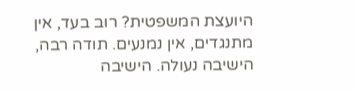היועצת המשפטית? רוב בעד, אין מתנגדים, אין נמנעים. תודה רבה, הישיבה נעולה. הישיבה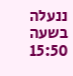ננעלה בשעה 15:50